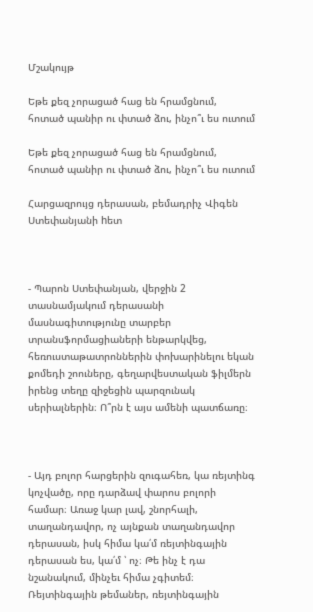Մշակույթ

Եթե քեզ չորացած հաց են հրամցնում, հոտած պանիր ու փտած ձու, ինչո՞ւ ես ուտում

Եթե քեզ չորացած հաց են հրամցնում, հոտած պանիր ու փտած ձու, ինչո՞ւ ես ուտում

Հարցազրույց դերասան, բեմադրիչ Վիգեն Ստեփանյանի hետ



- Պարոն Ստեփանյան, վերջին 2 տասնամյակում դերասանի մասնագիտությունը տարբեր տրանսֆորմացիաների ենթարկվեց, հեռուստաթատրոններին փոխարինելու եկան քոմեդի շոուները, գեղարվեստական ֆիլմերն իրենց տեղը զիջեցին պարզունակ սերիալներին։ Ո՞րն է այս ամենի պատճառը։



- Այդ բոլոր հարցերին զուգահեռ, կա ռեյտինգ կոչվածը, որը դարձավ փարոս բոլորի համար։ Առաջ կար լավ, շնորհալի, տաղանդավոր, ոչ այնքան տաղանդավոր դերասան, իսկ հիմա կա՛մ ռեյտինգային դերասան ես, կա՛մ ՝ ոչ։ Թե ինչ է դա նշանակում, մինչեւ հիմա չգիտեմ։ Ռեյտինգային թեմաներ, ռեյտինգային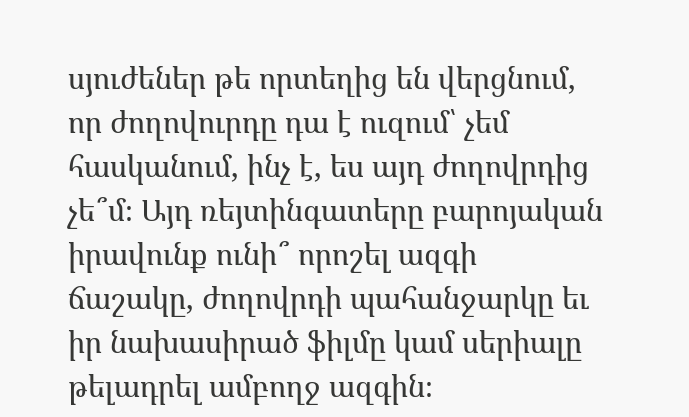սյուժեներ թե որտեղից են վերցնում, որ ժողովուրդը դա է ուզում՝ չեմ հասկանում, ինչ է, ես այդ ժողովրդից չե՞մ։ Այդ ռեյտինգատերը բարոյական իրավունք ունի՞ որոշել ազգի ճաշակը, ժողովրդի պահանջարկը եւ իր նախասիրած ֆիլմը կամ սերիալը թելադրել ամբողջ ազգին։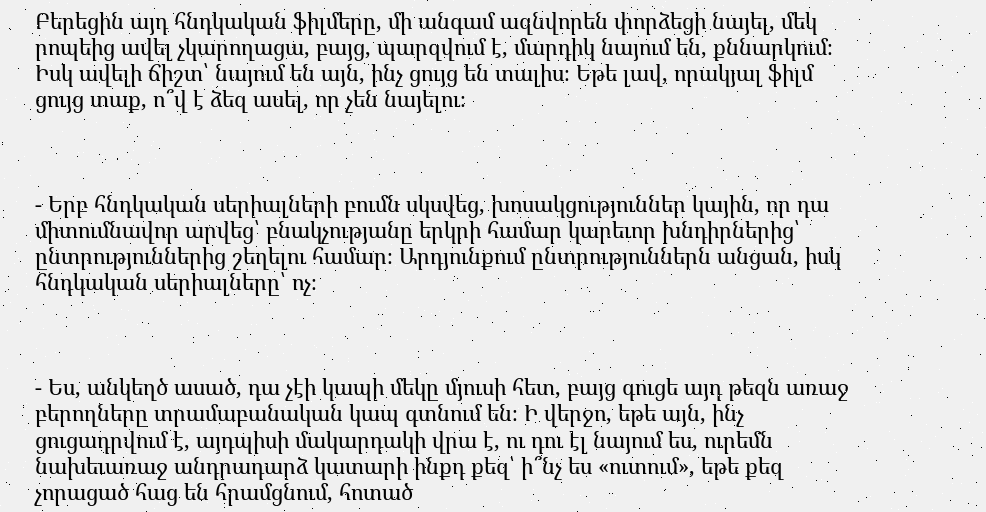Բերեցին այդ հնդկական ֆիլմերը, մի անգամ ազնվորեն փորձեցի նայել, մեկ րոպեից ավել չկարողացա, բայց, պարզվում է, մարդիկ նայում են, քննարկում։ Իսկ ավելի ճիշտ՝ նայում են այն, ինչ ցույց են տալիս։ Եթե լավ, որակյալ ֆիլմ ցույց տաք, ո՞վ է ձեզ ասել, որ չեն նայելու։



- Երբ հնդկական սերիալների բումն սկսվեց, խոսակցություններ կային, որ դա միտումնավոր արվեց՝ բնակչությանը երկրի համար կարեւոր խնդիրներից՝ ընտրություններից շեղելու համար։ Արդյունքում ընտրություններն անցան, իսկ հնդկական սերիալները՝ ոչ։



- Ես, անկեղծ ասած, դա չէի կապի մեկը մյուսի հետ, բայց գուցե այդ թեզն առաջ բերողները տրամաբանական կապ գտնում են։ Ի վերջո, եթե այն, ինչ ցուցադրվում է, այդպիսի մակարդակի վրա է, ու դու էլ նայում ես, ուրեմն նախեւառաջ անդրադարձ կատարի ինքդ քեզ՝ ի՞նչ ես «ուտում», եթե քեզ չորացած հաց են հրամցնում, հոտած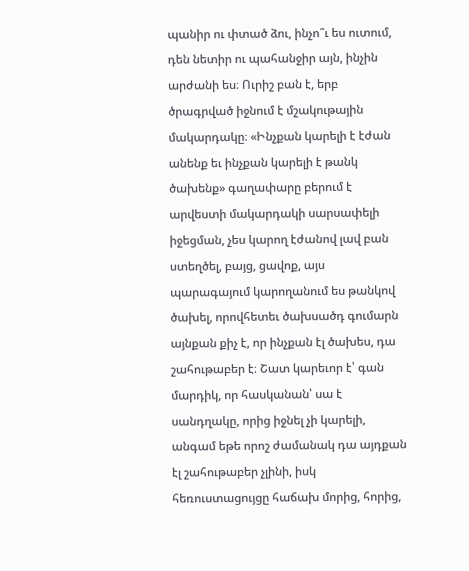պանիր ու փտած ձու, ինչո՞ւ ես ուտում, դեն նետիր ու պահանջիր այն, ինչին արժանի ես։ Ուրիշ բան է, երբ ծրագրված իջնում է մշակութային մակարդակը։ «Ինչքան կարելի է էժան անենք եւ ինչքան կարելի է թանկ ծախենք» գաղափարը բերում է արվեստի մակարդակի սարսափելի իջեցման, չես կարող էժանով լավ բան ստեղծել, բայց, ցավոք, այս պարագայում կարողանում ես թանկով ծախել, որովհետեւ ծախսածդ գումարն այնքան քիչ է, որ ինչքան էլ ծախես, դա շահութաբեր է։ Շատ կարեւոր է՝ գան մարդիկ, որ հասկանան՝ սա է սանդղակը, որից իջնել չի կարելի, անգամ եթե որոշ ժամանակ դա այդքան էլ շահութաբեր չլինի, իսկ հեռուստացույցը հաճախ մորից, հորից,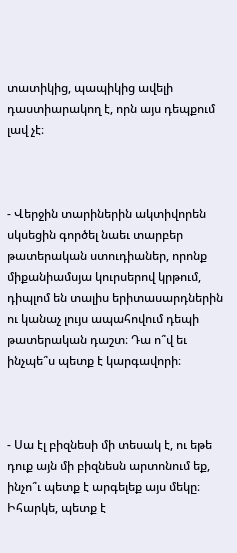տատիկից, պապիկից ավելի դաստիարակող է, որն այս դեպքում լավ չէ։



- Վերջին տարիներին ակտիվորեն սկսեցին գործել նաեւ տարբեր թատերական ստուդիաներ, որոնք միքանիամսյա կուրսերով կրթում, դիպլոմ են տալիս երիտասարդներին ու կանաչ լույս ապահովում դեպի թատերական դաշտ։ Դա ո՞վ եւ ինչպե՞ս պետք է կարգավորի։



- Սա էլ բիզնեսի մի տեսակ է, ու եթե դուք այն մի բիզնեսն արտոնում եք, ինչո՞ւ պետք է արգելեք այս մեկը։ Իհարկե, պետք է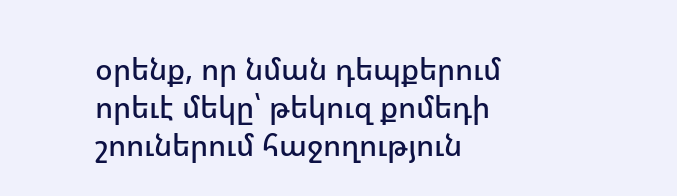օրենք, որ նման դեպքերում որեւէ մեկը՝ թեկուզ քոմեդի շոուներում հաջողություն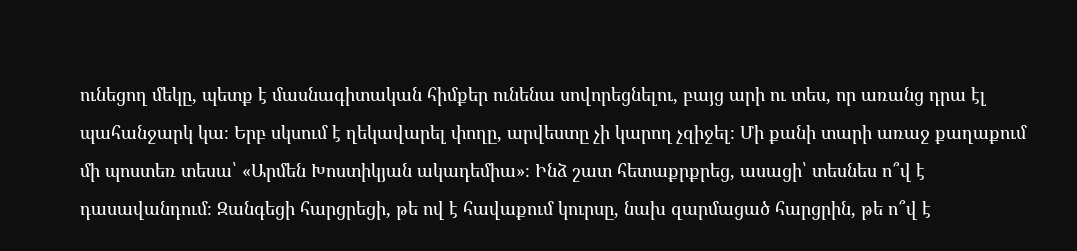ունեցող մեկը, պետք է մասնագիտական հիմքեր ունենա սովորեցնելու, բայց արի ու տես, որ առանց դրա էլ պահանջարկ կա։ Երբ սկսում է ղեկավարել փողը, արվեստը չի կարող չզիջել։ Մի քանի տարի առաջ քաղաքում մի պոստեռ տեսա՝ «Արմեն Խոստիկյան ակադեմիա»։ Ինձ շատ հետաքրքրեց, ասացի՝ տեսնես ո՞վ է դասավանդում։ Զանգեցի հարցրեցի, թե ով է հավաքում կուրսը, նախ զարմացած հարցրին, թե ո՞վ է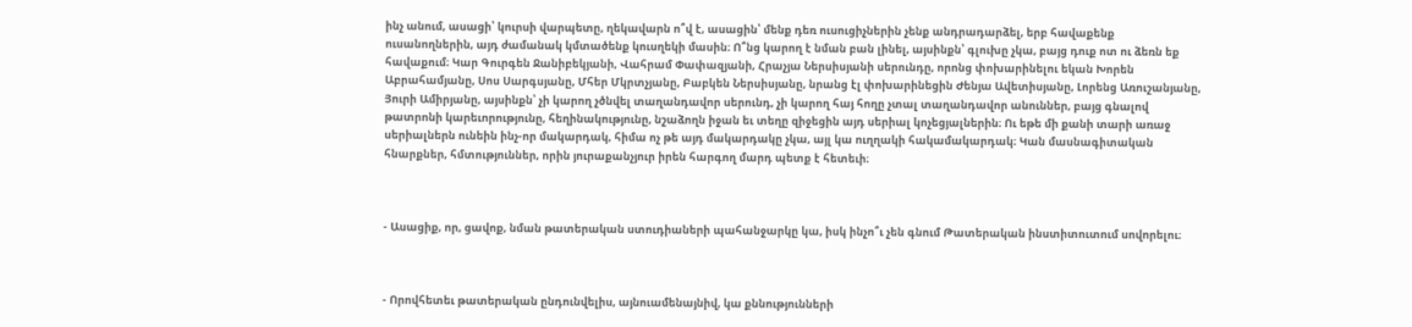ինչ անում, ասացի՝ կուրսի վարպետը, ղեկավարն ո՞վ է, ասացին՝ մենք դեռ ուսուցիչներին չենք անդրադարձել, երբ հավաքենք ուսանողներին, այդ ժամանակ կմտածենք կուսղեկի մասին։ Ո՞նց կարող է նման բան լինել, այսինքն՝ գլուխը չկա, բայց դուք ոտ ու ձեռն եք հավաքում։ Կար Գուրգեն Ջանիբեկյանի, Վահրամ Փափազյանի, Հրաչյա Ներսիսյանի սերունդը, որոնց փոխարինելու եկան Խորեն Աբրահամյանը, Սոս Սարգսյանը, Մհեր Մկրտչյանը, Բաբկեն Ներսիսյանը, նրանց էլ փոխարինեցին Ժենյա Ավետիսյանը, Լորենց Առուշանյանը, Յուրի Ամիրյանը, այսինքն՝ չի կարող չծնվել տաղանդավոր սերունդ, չի կարող հայ հողը չտալ տաղանդավոր անուններ, բայց գնալով թատրոնի կարեւորությունը, հեղինակությունը, նշաձողն իջան եւ տեղը զիջեցին այդ սերիալ կոչեցյալներին։ Ու եթե մի քանի տարի առաջ սերիալներն ունեին ինչ-որ մակարդակ, հիմա ոչ թե այդ մակարդակը չկա, այլ կա ուղղակի հակամակարդակ։ Կան մասնագիտական հնարքներ, հմտություններ, որին յուրաքանչյուր իրեն հարգող մարդ պետք է հետեւի։



- Ասացիք, որ, ցավոք, նման թատերական ստուդիաների պահանջարկը կա, իսկ ինչո՞ւ չեն գնում Թատերական ինստիտուտում սովորելու։



- Որովհետեւ թատերական ընդունվելիս, այնուամենայնիվ, կա քննությունների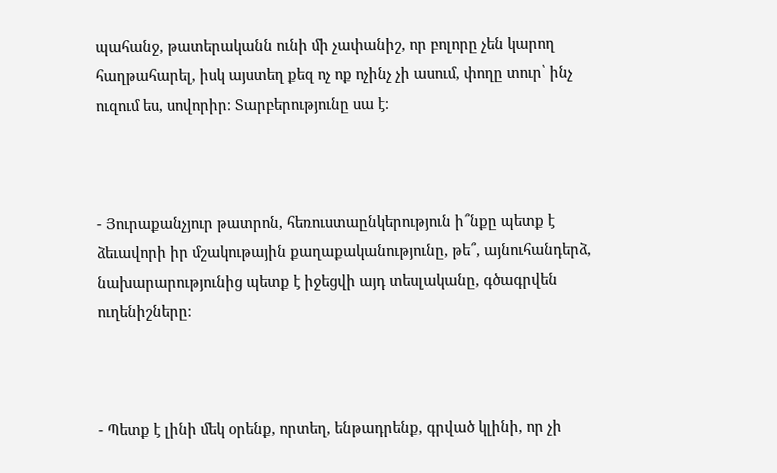պահանջ, թատերականն ունի մի չափանիշ, որ բոլորը չեն կարող հաղթահարել, իսկ այստեղ քեզ ոչ ոք ոչինչ չի ասում, փողը տուր՝ ինչ ուզում ես, սովորիր։ Տարբերությունը սա է։



- Յուրաքանչյուր թատրոն, հեռուստաընկերություն ի՞նքը պետք է ձեւավորի իր մշակութային քաղաքականությունը, թե՞, այնուհանդերձ, նախարարությունից պետք է իջեցվի այդ տեսլականը, գծագրվեն ուղենիշները։



- Պետք է լինի մեկ օրենք, որտեղ, ենթադրենք, գրված կլինի, որ չի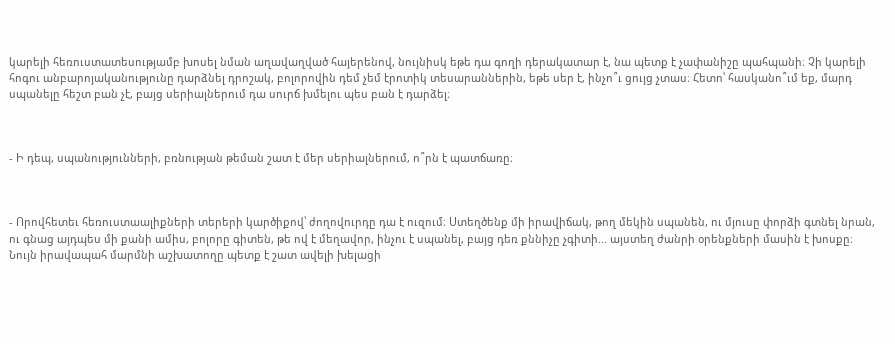կարելի հեռուստատեսությամբ խոսել նման աղավաղված հայերենով, նույնիսկ եթե դա գողի դերակատար է, նա պետք է չափանիշը պահպանի։ Չի կարելի հոգու անբարոյականությունը դարձնել դրոշակ, բոլորովին դեմ չեմ էրոտիկ տեսարաններին, եթե սեր է, ինչո՞ւ ցույց չտաս։ Հետո՝ հասկանո՞ւմ եք, մարդ սպանելը հեշտ բան չէ, բայց սերիալներում դա սուրճ խմելու պես բան է դարձել։



- Ի դեպ, սպանությունների, բռնության թեման շատ է մեր սերիալներում, ո՞րն է պատճառը։



- Որովհետեւ հեռուստաալիքների տերերի կարծիքով՝ ժողովուրդը դա է ուզում։ Ստեղծենք մի իրավիճակ, թող մեկին սպանեն, ու մյուսը փորձի գտնել նրան, ու գնաց այդպես մի քանի ամիս, բոլորը գիտեն, թե ով է մեղավոր, ինչու է սպանել, բայց դեռ քննիչը չգիտի... այստեղ ժանրի օրենքների մասին է խոսքը։ Նույն իրավապահ մարմնի աշխատողը պետք է շատ ավելի խելացի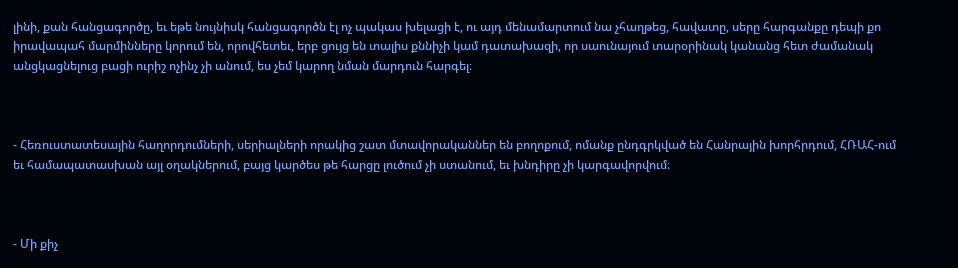լինի, քան հանցագործը, եւ եթե նույնիսկ հանցագործն էլ ոչ պակաս խելացի է, ու այդ մենամարտում նա չհաղթեց, հավատը, սերը հարգանքը դեպի քո իրավապահ մարմինները կորում են, որովհետեւ, երբ ցույց են տալիս քննիչի կամ դատախազի, որ սաունայում տարօրինակ կանանց հետ ժամանակ անցկացնելուց բացի ուրիշ ոչինչ չի անում, ես չեմ կարող նման մարդուն հարգել։



- Հեռուստատեսային հաղորդումների, սերիալների որակից շատ մտավորականներ են բողոքում, ոմանք ընդգրկված են Հանրային խորհրդում, ՀՌԱՀ-ում եւ համապատասխան այլ օղակներում, բայց կարծես թե հարցը լուծում չի ստանում, եւ խնդիրը չի կարգավորվում։



- Մի քիչ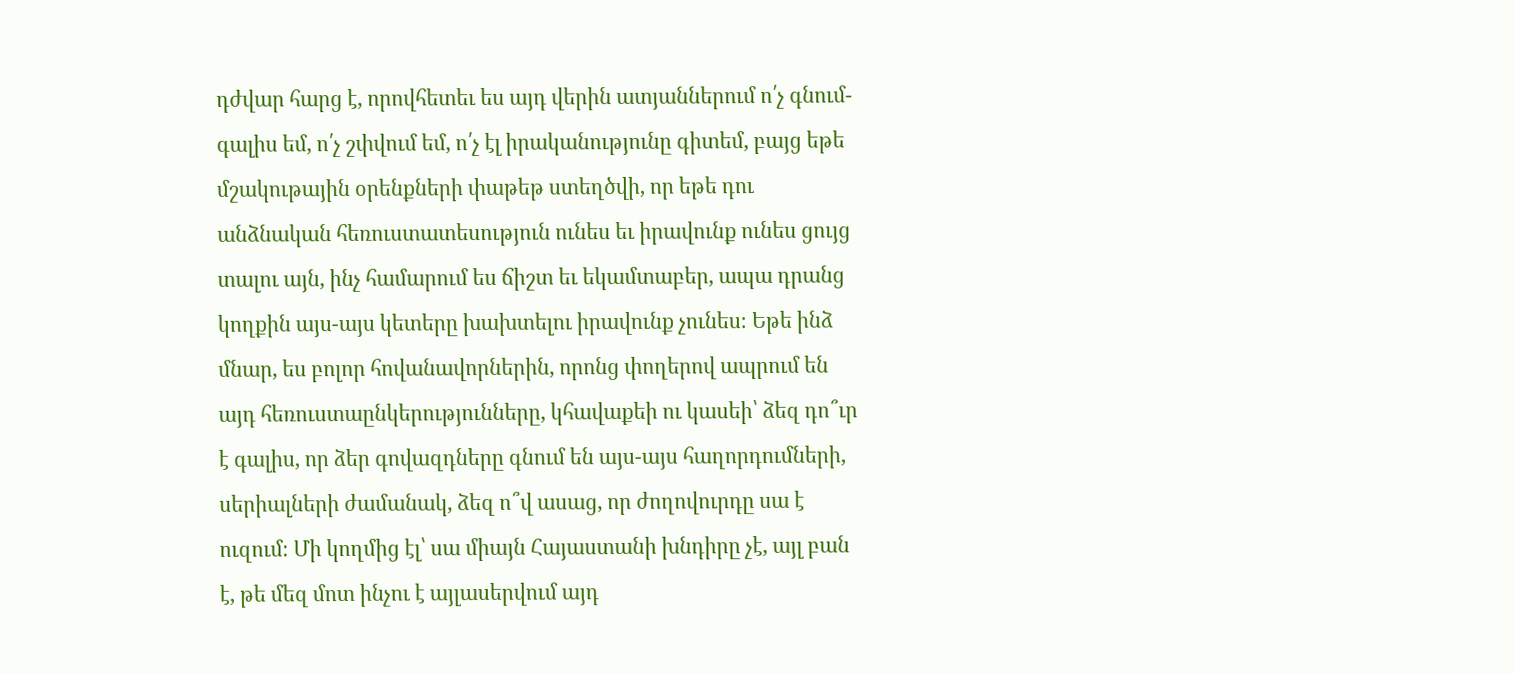դժվար հարց է, որովհետեւ ես այդ վերին ատյաններում ո՛չ գնում-գալիս եմ, ո՛չ շփվում եմ, ո՛չ էլ իրականությունը գիտեմ, բայց եթե մշակութային օրենքների փաթեթ ստեղծվի, որ եթե դու անձնական հեռուստատեսություն ունես եւ իրավունք ունես ցույց տալու այն, ինչ համարում ես ճիշտ եւ եկամտաբեր, ապա դրանց կողքին այս-այս կետերը խախտելու իրավունք չունես։ Եթե ինձ մնար, ես բոլոր հովանավորներին, որոնց փողերով ապրում են այդ հեռուստաընկերությունները, կհավաքեի ու կասեի՝ ձեզ դո՞ւր է գալիս, որ ձեր գովազդները գնում են այս-այս հաղորդումների, սերիալների ժամանակ, ձեզ ո՞վ ասաց, որ ժողովուրդը սա է ուզում։ Մի կողմից էլ՝ սա միայն Հայաստանի խնդիրը չէ, այլ բան է, թե մեզ մոտ ինչու է այլասերվում այդ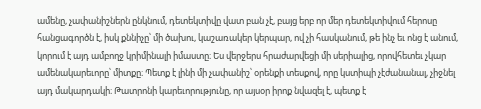ամենը, չափանիշներն ընկնում, դետեկտիվը վատ բան չէ, բայց երբ որ մեր դետեկտիվում հերոսը հանցագործն է, իսկ քննիչը՝ մի ծախու, կաշառակեր կերպար, ով չի հասկանում, թե ինչ եւ ոնց է անում, կորում է այդ ամբողջ կրիմինալի իմաստը։ Ես վերջերս հրաժարվեցի մի սերիալից, որովհետեւ չկար ամենակարեւորը՝ միտքը։ Պետք է լինի մի չափանիշ՝ օրենքի տեսքով, որը կստիպի չէժանանալ, չիջնել այդ մակարդակի։ Թատրոնի կարեւորությունը, որ այսօր իրոք նվազել է, պետք է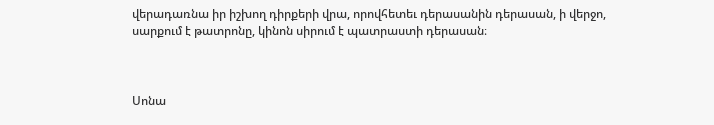վերադառնա իր իշխող դիրքերի վրա, որովհետեւ դերասանին դերասան, ի վերջո, սարքում է թատրոնը, կինոն սիրում է պատրաստի դերասան։



Սոնա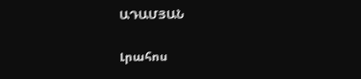ԱԴԱՄՅԱՆ

Լրահոս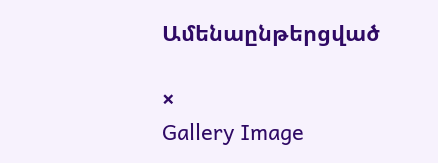Ամենաընթերցված

×
Gallery Image